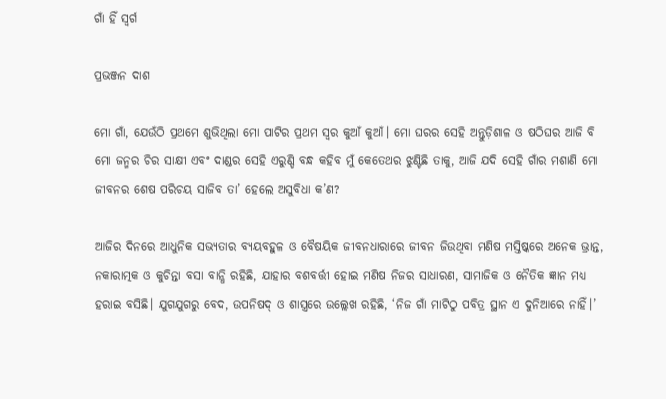ଗାଁ ହିଁ ସ୍ବର୍ଗ

ପ୍ରଭଞ୍ଜନ ଦାଶ

ମୋ ଗାଁ, ଯେଉଁଠି ପ୍ରଥମେ ଶୁଭିଥିଲା ମୋ ପାଟିର ପ୍ରଥମ ସ୍ବର କୁଆଁ କୁଆଁ। ମୋ ଘରର ସେହି ଅନ୍ତୁଡ଼ିଶାଳ ଓ ଷଠିଘର ଆଜି ବି ମୋ ଜନ୍ମର ଚିର ସାକ୍ଷୀ ଏବଂ ଦାଣ୍ଡର ସେହି ଏରୁଣ୍ଡି ବନ୍ଧ କହିବ ମୁଁ କେତେଥର ଝୁଣ୍ଟିଛି ତାକୁ, ଆଜି ଯଦି ସେହି ଗାଁର ମଶାଣି ମୋ ଜୀବନର ଶେଷ ପରିଚୟ ସାଜିବ ତା’ ହେଲେ ଅସୁବିଧା କ’ଣ?

ଆଜିର ଦିନରେ ଆଧୁନିକ ସଭ୍ୟତାର ବ୍ୟୟବହୁଳ ଓ ବୈଷୟିକ ଜୀବନଧାରାରେ ଜୀବନ ଜିଉଥିବା ମଣିଷ ମସ୍ତିଷ୍କରେ ଅନେକ ଭ୍ରାନ୍ତ, ନକାରାତ୍ମକ ଓ କୁଚିନ୍ତା ବସା ବାନ୍ଧି ରହିଛି, ଯାହାର ବଶବର୍ତ୍ତୀ ହୋଇ ମଣିଷ ନିଜର ସାଧାରଣ, ସାମାଜିକ ଓ ନୈତିକ ଜ୍ଞାନ ମଧ୍ୟ ହରାଇ ବସିଛି। ଯୁଗଯୁଗରୁ ବେଦ, ଉପନିଷଦ୍‌ ଓ ଶାସ୍ତ୍ରରେ ଉଲ୍ଲେଖ ରହିଛି, ‘ନିଜ ଗାଁ ମାଟିଠୁ ପବିତ୍ର ସ୍ଥାନ ଏ ଦୁନିଆରେ ନାହିଁ।’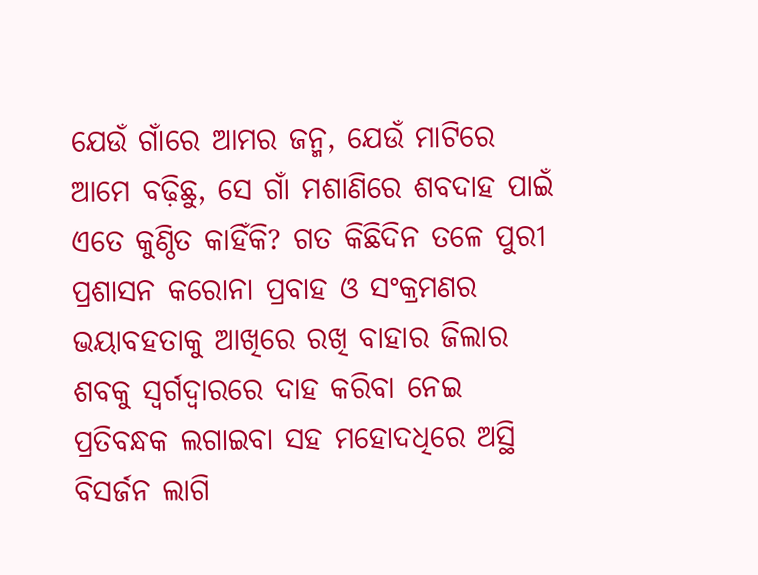ଯେଉଁ ଗାଁରେ ଆମର ଜନ୍ମ, ଯେଉଁ ମାଟିରେ ଆମେ ବଢ଼ିଛୁ, ସେ ଗାଁ ମଶାଣିରେ ଶବଦାହ ପାଇଁ ଏତେ କୁଣ୍ଠିତ କାହିଁକି? ଗତ କିଛିଦିନ ତଳେ ପୁରୀ ପ୍ରଶାସନ କରୋନା ପ୍ରବାହ ଓ ସଂକ୍ରମଣର ଭୟାବହତାକୁ ଆଖିରେ ରଖି ବାହାର ଜିଲାର ଶବକୁ ସ୍ବର୍ଗଦ୍ୱାରରେ ଦାହ କରିବା ନେଇ ପ୍ରତିବନ୍ଧକ ଲଗାଇବା ସହ ମହୋଦଧିରେ ଅସ୍ଥି ବିସର୍ଜନ ଲାଗି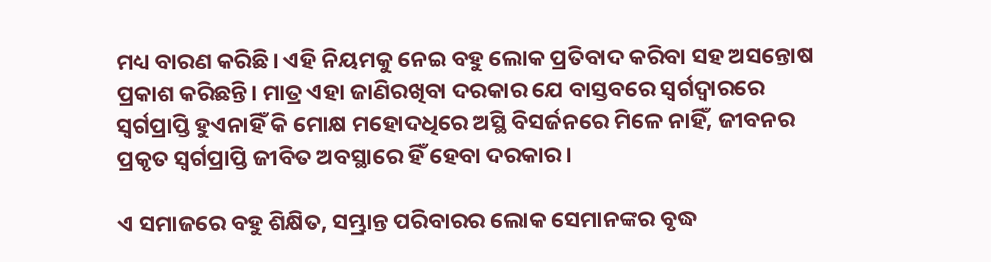ମଧ୍ୟ ବାରଣ କରିଛି। ଏହି ନିୟମକୁ ନେଇ ବହୁ ଲୋକ ପ୍ରତିବାଦ କରିବା ସହ ଅସନ୍ତୋଷ ପ୍ରକାଶ କରିଛନ୍ତି। ମାତ୍ର ଏହା ଜାଣିରଖିବା ଦରକାର ଯେ ବାସ୍ତବରେ ସ୍ବର୍ଗଦ୍ୱାରରେ ସ୍ବର୍ଗପ୍ରାପ୍ତି ହୁଏନାହିଁ କି ମୋକ୍ଷ ମହୋଦଧିରେ ଅସ୍ଥି ବିସର୍ଜନରେ ମିଳେ ନାହିଁ, ଜୀବନର ପ୍ରକୃତ ସ୍ବର୍ଗପ୍ରାପ୍ତି ଜୀବିତ ଅବସ୍ଥାରେ ହିଁ ହେବା ଦରକାର।

ଏ ସମାଜରେ ବହୁ ଶିକ୍ଷିତ, ସମ୍ଭ୍ରାନ୍ତ ପରିବାରର ଲୋକ ସେମାନଙ୍କର ବୃଦ୍ଧ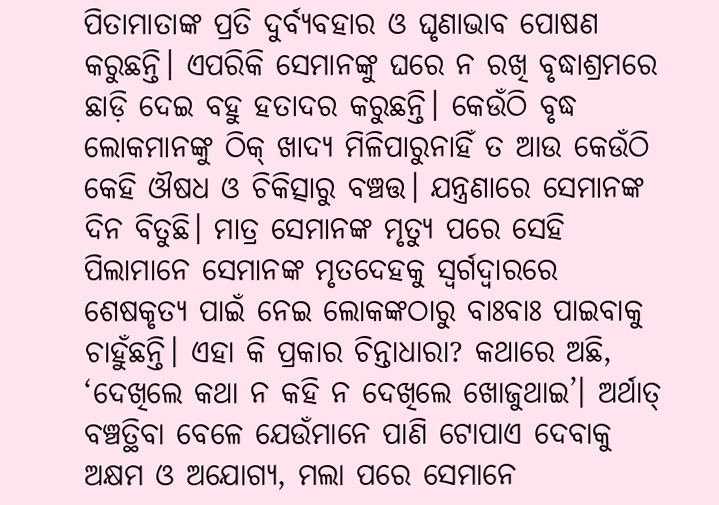ପିତାମାତାଙ୍କ ପ୍ରତି ଦୁର୍ବ୍ୟବହାର ଓ ଘୃଣାଭାବ ପୋଷଣ କରୁଛନ୍ତି। ଏପରିକି ସେମାନଙ୍କୁ ଘରେ ନ ରଖି ବୃଦ୍ଧାଶ୍ରମରେ ଛାଡ଼ି ଦେଇ ବହୁ ହତାଦର କରୁଛନ୍ତି। କେଉଁଠି ବୃଦ୍ଧ ଲୋକମାନଙ୍କୁ ଠିକ୍‌ ଖାଦ୍ୟ ମିଳିପାରୁନାହିଁ ତ ଆଉ କେଉଁଠି କେହି ଔଷଧ ଓ ଚିକିତ୍ସାରୁ ବଞ୍ଚତ୍ତ। ଯନ୍ତ୍ରଣାରେ ସେମାନଙ୍କ ଦିନ ବିତୁଛି। ମାତ୍ର ସେମାନଙ୍କ ମୃତ୍ୟୁ ପରେ ସେହି ପିଲାମାନେ ସେମାନଙ୍କ ମୃତଦେହକୁ ସ୍ବର୍ଗଦ୍ୱାରରେ ଶେଷକୃତ୍ୟ ପାଇଁ ନେଇ ଲୋକଙ୍କଠାରୁ ବାଃବାଃ ପାଇବାକୁ ଚାହୁଁଛନ୍ତି। ଏହା କି ପ୍ରକାର ଚିନ୍ତାଧାରା? କଥାରେ ଅଛି, ‘ଦେଖିଲେ କଥା ନ କହି ନ ଦେଖିଲେ ଖୋଜୁଥାଇ’। ଅର୍ଥାତ୍‌ ବଞ୍ଚତ୍ଥିବା ବେଳେ ଯେଉଁମାନେ ପାଣି ଟୋପାଏ ଦେବାକୁ ଅକ୍ଷମ ଓ ଅଯୋଗ୍ୟ, ମଲା ପରେ ସେମାନେ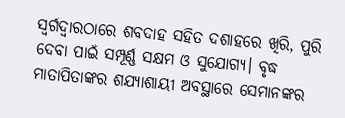ସ୍ବର୍ଗଦ୍ୱାରଠାରେ ଶବଦାହ ସହିତ ଦଶାହରେ ଖିରି, ପୁରି ଦେବା ପାଇଁ ସମ୍ପୂର୍ଣ୍ଣ ସକ୍ଷମ ଓ ସୁଯୋଗ୍ୟ। ବୃଦ୍ଧ ମାତାପିତାଙ୍କର ଶଯ୍ୟାଶାୟୀ ଅବସ୍ଥାରେ ସେମାନଙ୍କର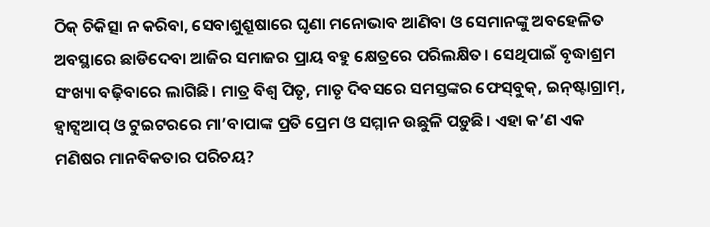ଠିକ୍‌ ଚିକିତ୍ସା ନ କରିବା, ସେବାଶୁଶ୍ରୂଷାରେ ଘୃଣା ମନୋଭାବ ଆଣିବା ଓ ସେମାନଙ୍କୁ ଅବହେଳିତ ଅବସ୍ଥାରେ ଛାଡିଦେବା ଆଜିର ସମାଜର ପ୍ରାୟ ବହୁ କ୍ଷେତ୍ରରେ ପରିଲକ୍ଷିତ। ସେଥିପାଇଁ ବୃଦ୍ଧାଶ୍ରମ ସଂଖ୍ୟା ବଢ଼ିବାରେ ଲାଗିଛି। ମାତ୍ର ବିଶ୍ୱ ପିତୃ, ମାତୃ ଦିବସରେ ସମସ୍ତଙ୍କର ଫେସ୍‌ବୁକ୍‌, ଇନ୍‌ଷ୍ଟାଗ୍ରାମ୍‌, ହ୍ବାଟ୍ସଆପ୍‌ ଓ ଟୁଇଟରରେ ମା’ବାପାଙ୍କ ପ୍ରତି ପ୍ରେମ ଓ ସମ୍ମାନ ଉଛୁଳି ପଡ଼ୁଛି। ଏହା କ’ଣ ଏକ ମଣିଷର ମାନବିକତାର ପରିଚୟ?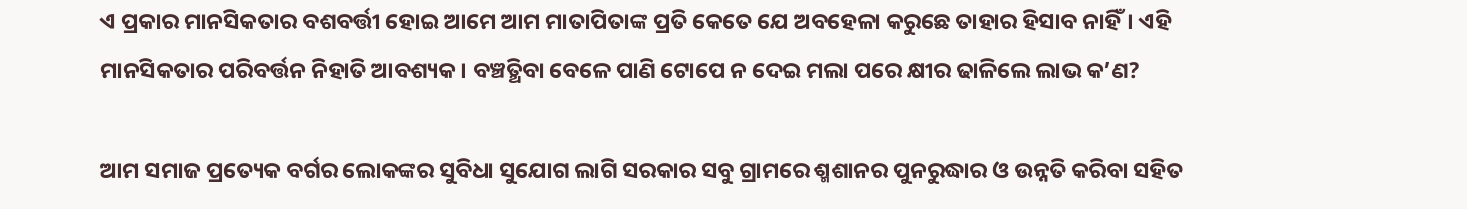ଏ ପ୍ରକାର ମାନସିକତାର ବଶବର୍ତ୍ତୀ ହୋଇ ଆମେ ଆମ ମାତାପିତାଙ୍କ ପ୍ରତି କେତେ ଯେ ଅବହେଳା କରୁଛେ ତାହାର ହିସାବ ନାହିଁ। ଏହି ମାନସିକତାର ପରିବର୍ତ୍ତନ ନିହାତି ଆବଶ୍ୟକ। ବଞ୍ଚତ୍ଥିବା ବେଳେ ପାଣି ଟୋପେ ନ ଦେଇ ମଲା ପରେ କ୍ଷୀର ଢାଳିଲେ ଲାଭ କ’ଣ?

ଆମ ସମାଜ ପ୍ରତ୍ୟେକ ବର୍ଗର ଲୋକଙ୍କର ସୁବିଧା ସୁଯୋଗ ଲାଗି ସରକାର ସବୁ ଗ୍ରାମରେ ଶ୍ମଶାନର ପୁନରୁଦ୍ଧାର ଓ ଉନ୍ନତି କରିବା ସହିତ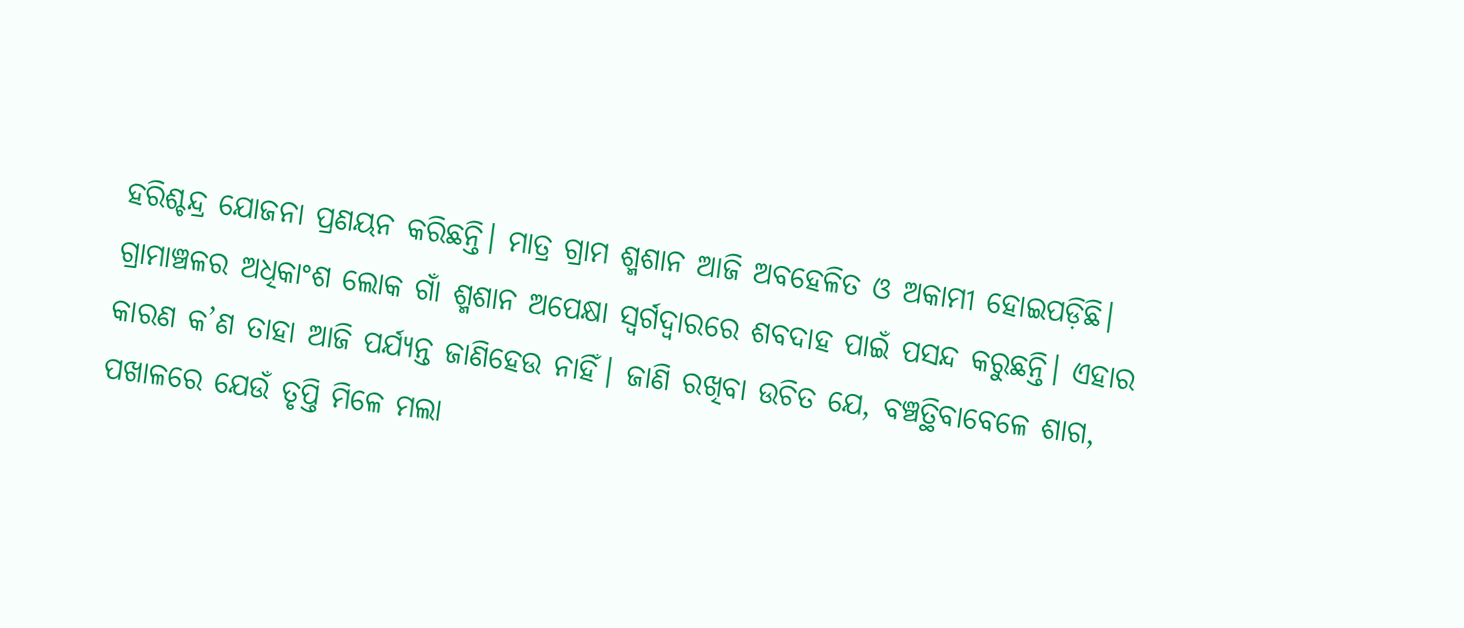ହରିଶ୍ଚନ୍ଦ୍ର ଯୋଜନା ପ୍ରଣୟନ କରିଛନ୍ତି। ମାତ୍ର ଗ୍ରାମ ଶ୍ମଶାନ ଆଜି ଅବହେଳିତ ଓ ଅକାମୀ ହୋଇପଡ଼ିଛି। ଗ୍ରାମାଞ୍ଚଳର ଅଧିକାଂଶ ଲୋକ ଗାଁ ଶ୍ମଶାନ ଅପେକ୍ଷା ସ୍ବର୍ଗଦ୍ୱାରରେ ଶବଦାହ ପାଇଁ ପସନ୍ଦ କରୁଛନ୍ତି। ଏହାର କାରଣ କ’ଣ ତାହା ଆଜି ପର୍ଯ୍ୟନ୍ତ ଜାଣିହେଉ ନାହିଁ। ଜାଣି ରଖିବା ଉଚିତ ଯେ, ବଞ୍ଚତ୍ଥିବାବେଳେ ଶାଗ, ପଖାଳରେ ଯେଉଁ ତୃପ୍ତି ମିଳେ ମଲା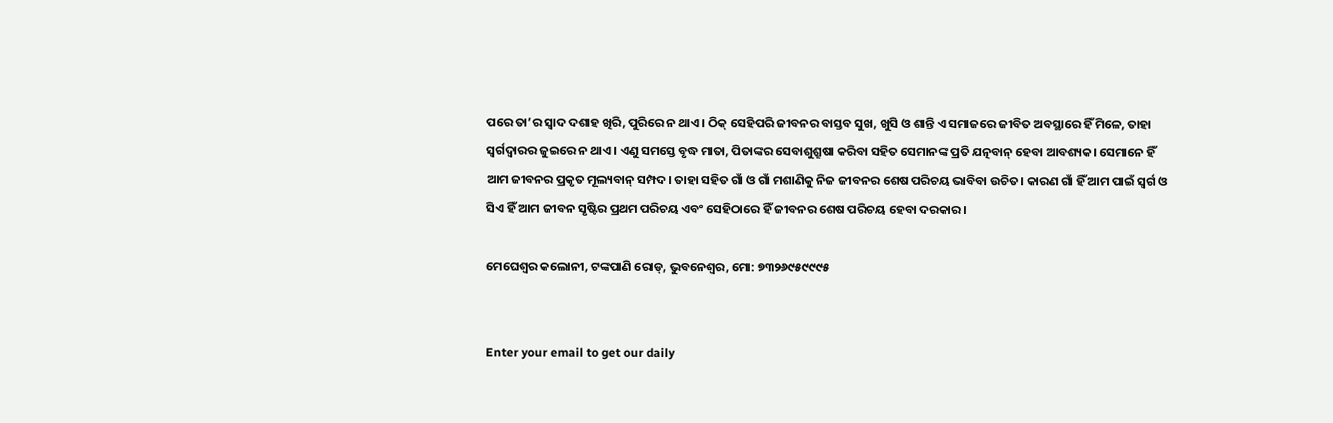ପରେ ତା’ର ସ୍ବାଦ ଦଶାହ ଖିରି, ପୁରିରେ ନ ଥାଏ। ଠିକ୍‌ ସେହିପରି ଜୀବନର ବାସ୍ତବ ସୁଖ, ଖୁସି ଓ ଶାନ୍ତି ଏ ସମାଜରେ ଜୀବିତ ଅବସ୍ଥାରେ ହିଁ ମିଳେ, ତାହା ସ୍ବର୍ଗଦ୍ୱାରର ଜୁଇରେ ନ ଥାଏ। ଏଣୁ ସମସ୍ତେ ବୃଦ୍ଧ ମାତା, ପିତାଙ୍କର ସେବାଶୁଶ୍ରୂଷା କରିବା ସହିତ ସେମାନଙ୍କ ପ୍ରତି ଯତ୍ନବାନ୍‌ ହେବା ଆବଶ୍ୟକ। ସେମାନେ ହିଁ ଆମ ଜୀବନର ପ୍ରକୃତ ମୂଲ୍ୟବାନ୍‌ ସମ୍ପଦ। ତାହା ସହିତ ଗାଁ ଓ ଗାଁ ମଶାଣିକୁ ନିଜ ଜୀବନର ଶେଷ ପରିଚୟ ଭାବିବା ଉଚିତ। କାରଣ ଗାଁ ହିଁ ଆମ ପାଇଁ ସ୍ବର୍ଗ ଓ ସିଏ ହିଁ ଆମ ଜୀବନ ସୃଷ୍ଟିର ପ୍ରଥମ ପରିଚୟ ଏବଂ ସେହିଠାରେ ହିଁ ଜୀବନର ଶେଷ ପରିଚୟ ହେବା ଦରକାର।

ମେଘେଶ୍ୱର କଲୋନୀ, ଟଙ୍କପାଣି ରୋଡ୍‌, ଭୁବନେଶ୍ୱର, ମୋ: ୭୩୨୬୯୫୯୯୯୫


Enter your email to get our daily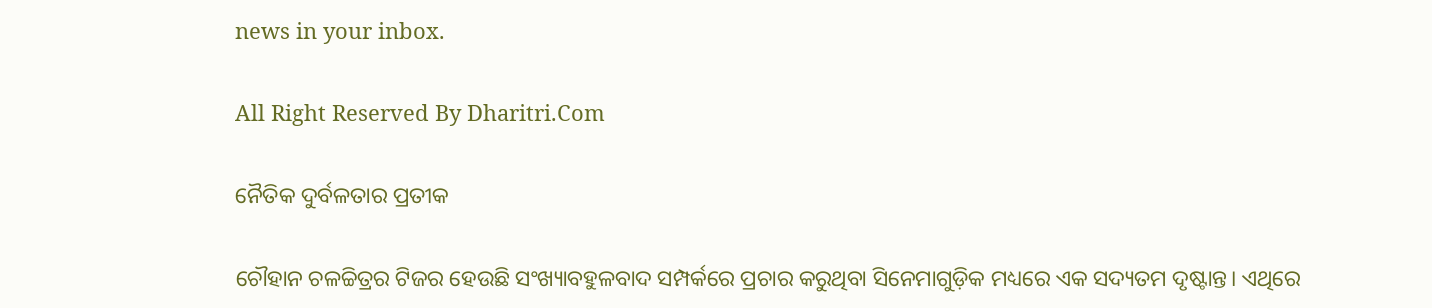news in your inbox.

All Right Reserved By Dharitri.Com

ନୈତିକ ଦୁର୍ବଳତାର ପ୍ରତୀକ

ଚୌହାନ ଚଳଚ୍ଚିତ୍ରର ଟିଜର ହେଉଛି ସଂଖ୍ୟାବହୁଳବାଦ ସମ୍ପର୍କରେ ପ୍ରଚାର କରୁଥିବା ସିନେମାଗୁଡ଼ିକ ମଧ୍ୟରେ ଏକ ସଦ୍ୟତମ ଦୃଷ୍ଟାନ୍ତ। ଏଥିରେ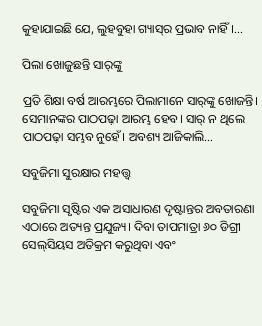କୁହାଯାଇଛି ଯେ, ଲୁହବୁହା ଗ୍ୟାସ୍‌ର ପ୍ରଭାବ ନାହିଁ।…

ପିଲା ଖୋଜୁଛନ୍ତି ସାର୍‌ଙ୍କୁ

ପ୍ରତି ଶିକ୍ଷା ବର୍ଷ ଆରମ୍ଭରେ ପିଲାମାନେ ସାର୍‌ଙ୍କୁ ଖୋଜନ୍ତି। ସେମାନଙ୍କର ପାଠପଢ଼ା ଆରମ୍ଭ ହେବ। ସାର୍‌ ନ ଥିଲେ ପାଠପଢ଼ା ସମ୍ଭବ ନୁହେଁ। ଅବଶ୍ୟ ଆଜିକାଲି…

ସବୁଜିମା ସୁରକ୍ଷାର ମହତ୍ତ୍ୱ

ସବୁଜିମା ସୃଷ୍ଟିର ଏକ ଅସାଧାରଣ ଦୃଷ୍ଟାନ୍ତର ଅବତାରଣା ଏଠାରେ ଅତ୍ୟନ୍ତ ପ୍ରଯୁଜ୍ୟ। ଦିବା ତାପମାତ୍ରା ୬୦ ଡିଗ୍ରୀ ସେଲ୍‌ସିୟସ ଅତିକ୍ରମ କରୁଥିବା ଏବଂ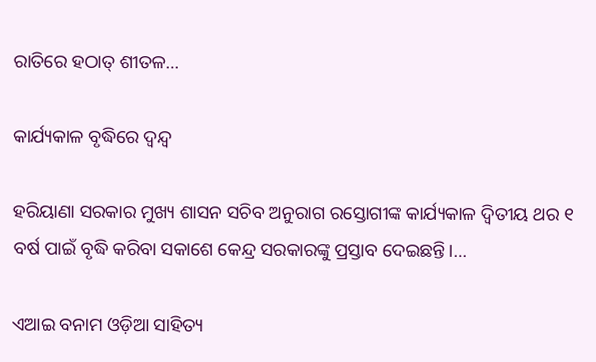ରାତିରେ ହଠାତ୍‌ ଶୀତଳ…

କାର୍ଯ୍ୟକାଳ ବୃଦ୍ଧିରେ ଦ୍ୱନ୍ଦ୍ୱ

ହରିୟାଣା ସରକାର ମୁଖ୍ୟ ଶାସନ ସଚିବ ଅନୁରାଗ ରସ୍ତୋଗୀଙ୍କ କାର୍ଯ୍ୟକାଳ ଦ୍ୱିତୀୟ ଥର ୧ ବର୍ଷ ପାଇଁ ବୃଦ୍ଧି କରିବା ସକାଶେ କେନ୍ଦ୍ର ସରକାରଙ୍କୁ ପ୍ରସ୍ତାବ ଦେଇଛନ୍ତି।…

ଏଆଇ ବନାମ ଓଡ଼ିଆ ସାହିତ୍ୟ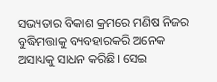ସଭ୍ୟତାର ବିକାଶ କ୍ରମରେ ମଣିଷ ନିଜର ବୁଦ୍ଧିମତ୍ତାକୁ ବ୍ୟବହାରକରି ଅନେକ ଅସାଧ୍ୟକୁ ସାଧନ କରିଛି। ସେଇ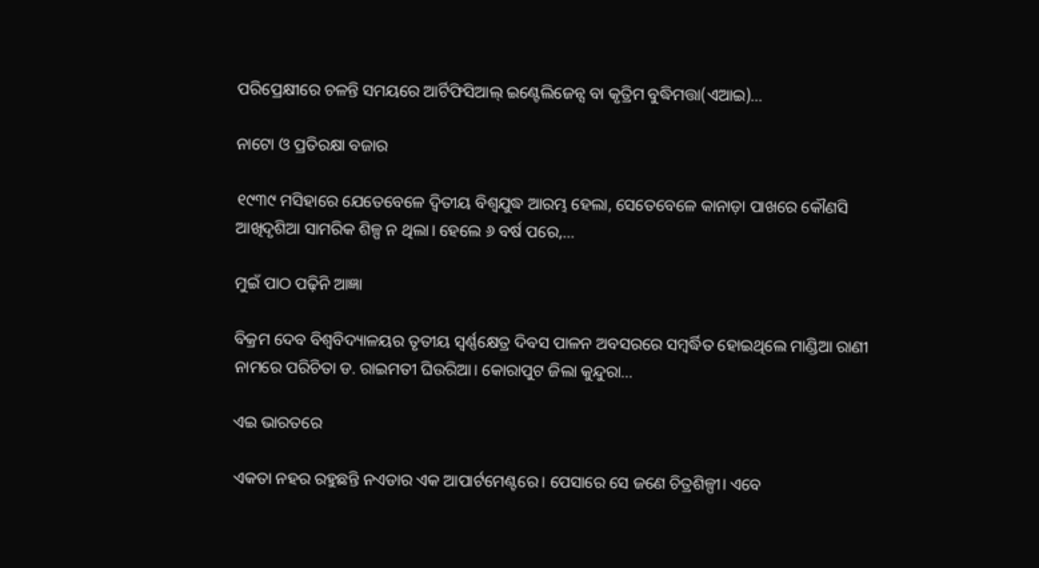ପରିପ୍ରେକ୍ଷୀରେ ଚଳନ୍ତି ସମୟରେ ଆର୍ଟିଫିସିଆଲ୍‌ ଇଣ୍ଟେଲିଜେନ୍ସ ବା କୃତ୍ରିମ ବୁଦ୍ଧିମତ୍ତା(ଏଆଇ)…

ନାଟୋ ଓ ପ୍ରତିରକ୍ଷା ବଜାର

୧୯୩୯ ମସିହାରେ ଯେତେବେଳେ ଦ୍ୱିତୀୟ ବିଶ୍ୱଯୁଦ୍ଧ ଆରମ୍ଭ ହେଲା, ସେତେବେଳେ କାନାଡ଼ା ପାଖରେ କୌଣସି ଆଖିଦୃଶିଆ ସାମରିକ ଶିଳ୍ପ ନ ଥିଲା। ହେଲେ ୬ ବର୍ଷ ପରେ,…

ମୁଇଁ ପାଠ ପଢ଼ିନି ଆଜ୍ଞା

ବିକ୍ରମ ଦେବ ବିଶ୍ବବିଦ୍ୟାଳୟର ତୃତୀୟ ସ୍ବର୍ଣ୍ଣକ୍ଷେତ୍ର ଦିବସ ପାଳନ ଅବସରରେ ସମ୍ବର୍ଦ୍ଧିତ ହୋଇଥିଲେ ମାଣ୍ଡିଆ ରାଣୀ ନାମରେ ପରିଚିତା ଡ. ରାଇମତୀ ଘିଉରିଆ। କୋରାପୁଟ ଜିଲା କୁନ୍ଦୁରା…

ଏଇ ଭାରତରେ

ଏକତା ନହର ରହୁଛନ୍ତି ନଏଡାର ଏକ ଆପାର୍ଟମେଣ୍ଟରେ। ପେସାରେ ସେ ଜଣେ ଚିତ୍ରଶିଳ୍ପୀ। ଏବେ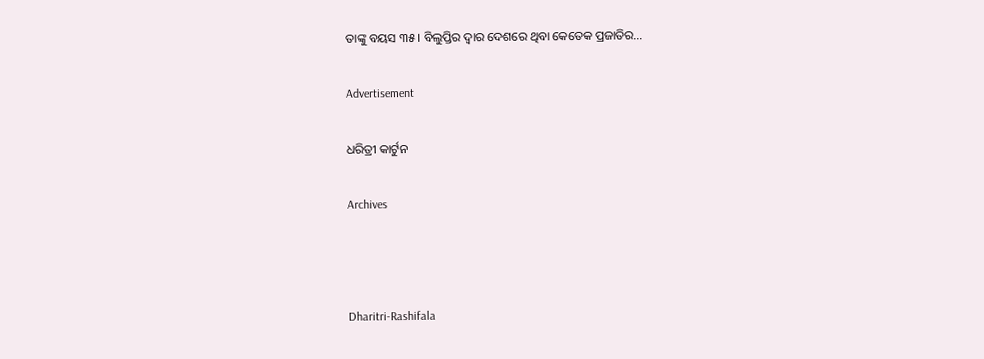ତାଙ୍କୁ ବୟସ ୩୫। ବିଲୁପ୍ତିର ଦ୍ୱାର ଦେଶରେ ଥିବା କେତେକ ପ୍ରଜାତିର…

Advertisement

ଧରିତ୍ରୀ କାର୍ଟୁନ

Archives



Dharitri-Rashifala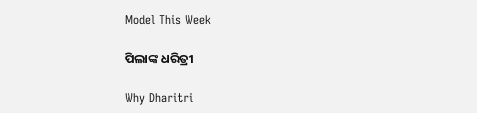Model This Week

ପିଲାଙ୍କ ଧରିତ୍ରୀ

Why Dharitri